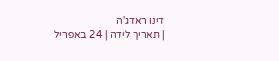דינו ראדג'ה
| תאריך לידה | 24 באפריל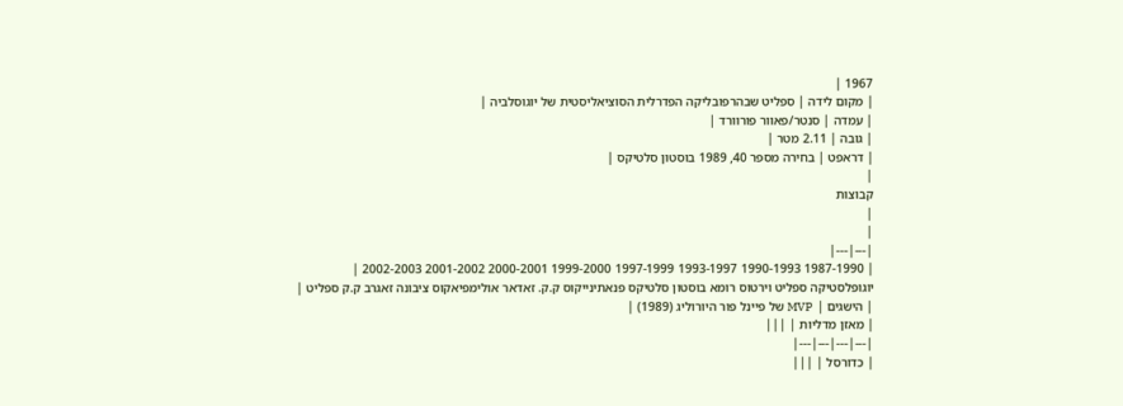1967 |
| מקום לידה | ספליט שבהרפובליקה הפדרלית הסוציאליסטית של יוגוסלביה |
| עמדה | סנטר/פאוור פורוורד |
| גובה | 2.11 מטר |
| דראפט | בחירה מספר 40, 1989 בוסטון סלטיקס |
|
קבוצות
|
|
|---|---|
| 1987-1990 1990-1993 1993-1997 1997-1999 1999-2000 2000-2001 2001-2002 2002-2003 |
יוגופלסטיקה ספליט וירטוס רומא בוסטון סלטיקס פנאתינייקוס ק.ק. זאדאר אולימפיאקוס ציבונה זאגרב ק.ק ספליט |
| הישגים | MVP של פיינל פור היורוליג (1989) |
| מאזן מדליות | |||
|---|---|---|---|
| כדורסל | |||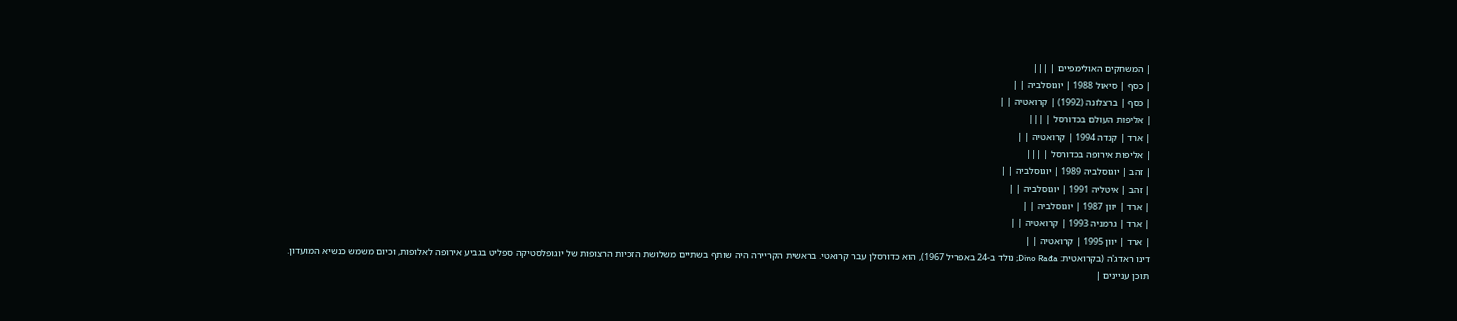| המשחקים האולימפיים | |||
| כסף | סיאול 1988 | יוגוסלביה | |
| כסף | ברצלונה (1992) | קרואטיה | |
| אליפות העולם בכדורסל | |||
| ארד | קנדה 1994 | קרואטיה | |
| אליפות אירופה בכדורסל | |||
| זהב | יוגוסלביה 1989 | יוגוסלביה | |
| זהב | איטליה 1991 | יוגוסלביה | |
| ארד | יוון 1987 | יוגוסלביה | |
| ארד | גרמניה 1993 | קרואטיה | |
| ארד | יוון 1995 | קרואטיה | |
דינו ראדג'ה (בקרואטית: Dino Rađa; נולד ב-24 באפריל 1967), הוא כדורסלן עבר קרואטי. בראשית הקריירה היה שותף בשתיים משלושת הזכיות הרצופות של יוגופלסטיקה ספליט בגביע אירופה לאלופות, וכיום משמש כנשיא המועדון.
תוכן עניינים |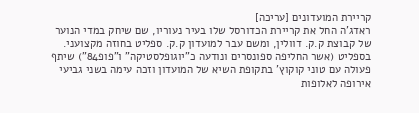קריירת המועדונים [עריכה]
ראדג'ה החל את קריירת הכדורסל שלו בעיר נעוריו, שם שיחק במדי הנוער של קבוצת ק.ק. דוולין, ומשם עבר למועדון ק.ק. ספליט בחוזה מקצועני. בספליט (אשר החליפה ספונסרים ונודעה כ"יוגופלסטיקה" ו"פופ84") שיתף פעולה עם טוני קוקוץ' בתקופת השיא של המועדון וזכה עימה בשני גביעי אירופה לאלופות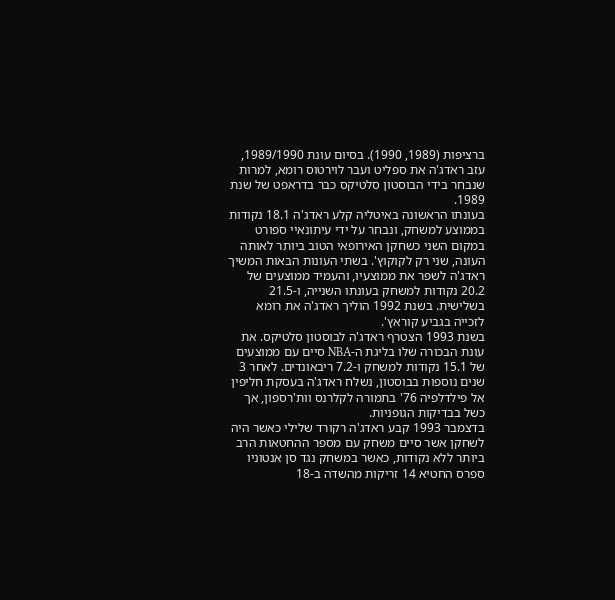ברציפות (1989, 1990). בסיום עונת 1989/1990, עזב ראדג'ה את ספליט ועבר לוירטוס רומא, למרות שנבחר בידי הבוסטון סלטיקס כבר בדראפט של שנת 1989.
בעונתו הראשונה באיטליה קלע ראדג'ה 18.1 נקודות בממוצע למשחק, ונבחר על ידי עיתונאיי ספורט במקום השני כשחקן האירופאי הטוב ביותר לאותה העונה, שני רק לקוקוץ'. בשתי העונות הבאות המשיך ראדג'ה לשפר את ממוצעיו, והעמיד ממוצעים של 20.2 נקודות למשחק בעונתו השנייה, ו-21.5 בשלישית. בשנת 1992 הוליך ראדג'ה את רומא לזכייה בגביע קוראץ'.
בשנת 1993 הצטרף ראדג'ה לבוסטון סלטיקס. את עונת הבכורה שלו בליגת ה-NBA סיים עם ממוצעים של 15.1 נקודות למשחק ו-7.2 ריבאונדים. לאחר 3 שנים נוספות בבוסטון, נשלח ראדג'ה בעסקת חליפין אל פילדלפיה 76' בתמורה לקלרנס וות'רספון, אך כשל בבדיקות הגופניות.
בדצמבר 1993 קבע ראדג'ה רקורד שלילי כאשר היה לשחקן אשר סיים משחק עם מספר ההחטאות הרב ביותר ללא נקודות, כאשר במשחק נגד סן אנטוניו ספרס החטיא 14 זריקות מהשדה ב-18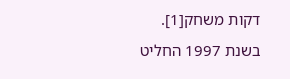דקות משחק[1].
בשנת 1997 החליט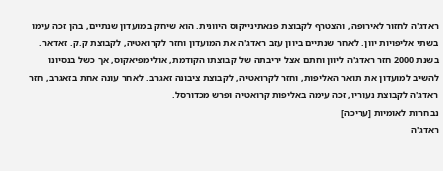ראדג'ה לחזור לאירופה, והצטרף לקבוצת פנאתינייקוס היוונית. הוא שיחק במועדון שנתיים, בהן זכה עימו בשתי אליפויות יוון. לאחר שנתיים ביוון עזב ראדג'ה את המועדון וחזר לקרואטיה, לקבוצת ק.ק. זאדאר.
בשנת 2000 חזר ראדג'ה ליוון וחתם אצל יריבתה של קבוצתו הקודמת, אולימפיאקוס, אך כשל בנסיונו להשיב למועדון את תואר האליפות, וחזר לקרואטיה, לקבוצת ציבונה זאגרב. לאחר עונה אחת בזאגרב, חזר ראדג'ה לקבוצת נעוריו, זכה עימה באליפות קרואטיה ופרש מכדורסל.
נבחרות לאומיות [עריכה]
ראדג'ה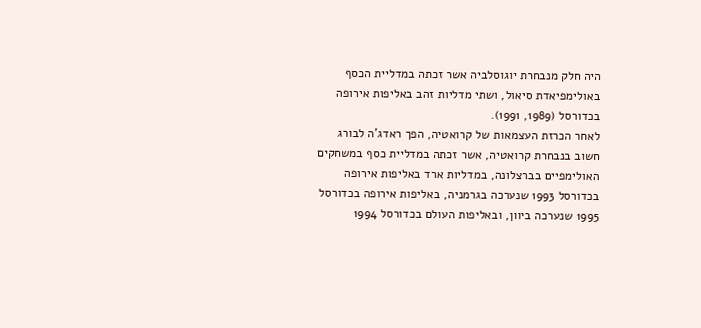היה חלק מנבחרת יוגוסלביה אשר זכתה במדליית הכסף באולימפיאדת סיאול, ושתי מדליות זהב באליפות אירופה בכדורסל (1989, 1991).
לאחר הכרזת העצמאות של קרואטיה, הפך ראדג'ה לבורג חשוב בנבחרת קרואטיה, אשר זכתה במדליית כסף במשחקים האולימפיים בברצלונה, במדליות ארד באליפות אירופה בכדורסל 1993 שנערכה בגרמניה, באליפות אירופה בכדורסל 1995 שנערכה ביוון, ובאליפות העולם בכדורסל 1994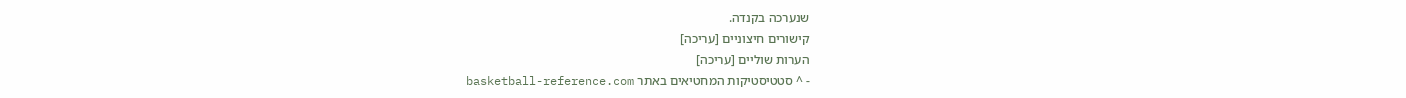שנערכה בקנדה.
קישורים חיצוניים [עריכה]
הערות שוליים [עריכה]
- ^ סטטיסטיקות המחטיאים באתר basketball-reference.com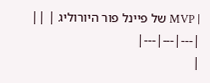| MVP של פיינל פור היורוליג | ||
|---|---|---|
|